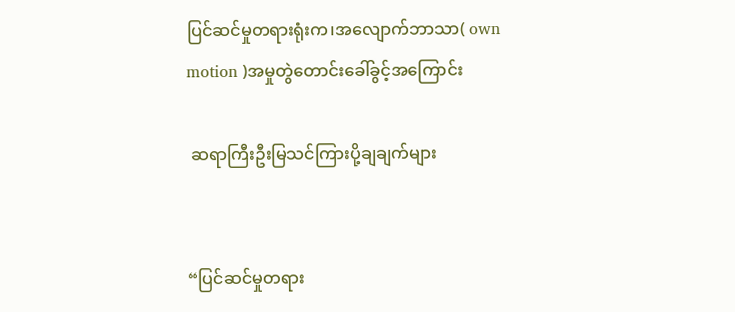ပြင်ဆင်မှုတရားရုံးက၊အလျောက်ဘာသာ( own motion )အမှုတွဲတောင်းခေါ်ခွင့်အကြောင်း

 ဆရာကြီးဦးမြသင်ကြားပို့ချချက်များ


“ပြင်ဆင်မှုတရား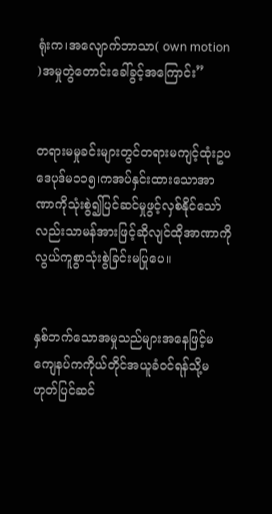ရုံးက၊အလျောက်ဘာသာ( own motion )အမှုတွဲတောင်းခေါ်ခွင့်အကြောင်း”


တရားမမှုခင်းများတွင်တရားမကျင့်ထုံးဥပဒေပုဒ်မ၁၁၅၊ကအပ်နှင်းထားသောအာဏာကိုသုံးစွဲ၍ပြင်ဆင်မှုဖွင့်လှစ်နိုင်သော်လည်းသာမန်အားဖြင့်ဆိုလျင်ထိုအာဏာကိုလွယ်ကူစွာသုံးစွဲခြင်းမပြုပေ။


နှစ်ဘက်သောအမှုသည်များအနေဖြင့်မကျေနပ်ကကိုယ်တိုင်အယူခံဝင်ရန်သို့မဟုတ်ပြင်ဆင်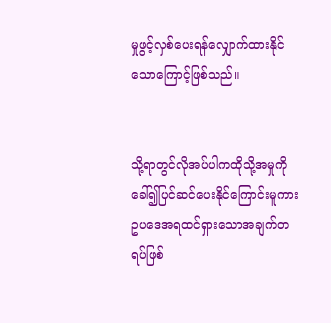မှုဖွင့်လှစ်ပေးရန်လျှောက်ထားနိုင်သောကြောင့်ဖြစ်သည်။


သို့ရာတွင်လိုအပ်ပါကထိုသို့အမှုကိုခေါ်၍ပြင်ဆင်ပေးနိုင်ကြောင်းမူကားဥပဒေအရထင်ရှားသောအချက်တရပ်ဖြစ်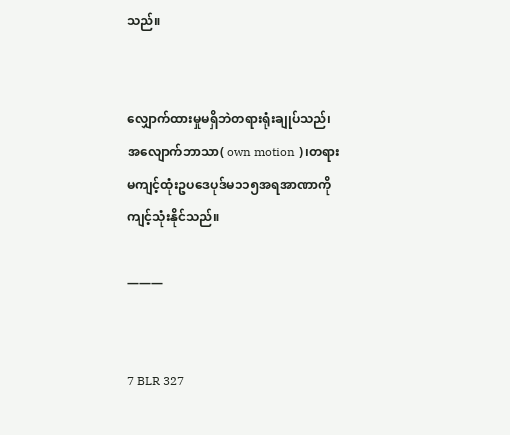သည်။


လျှောက်ထားမှုမရှိဘဲတရားရုံးချုပ်သည်၊အလျောက်ဘာသာ( own motion )၊တရားမကျင့်ထုံးဥပဒေပုဒ်မ၁၁၅အရအာဏာကိုကျင့်သုံးနိုင်သည်။

———


7 BLR 327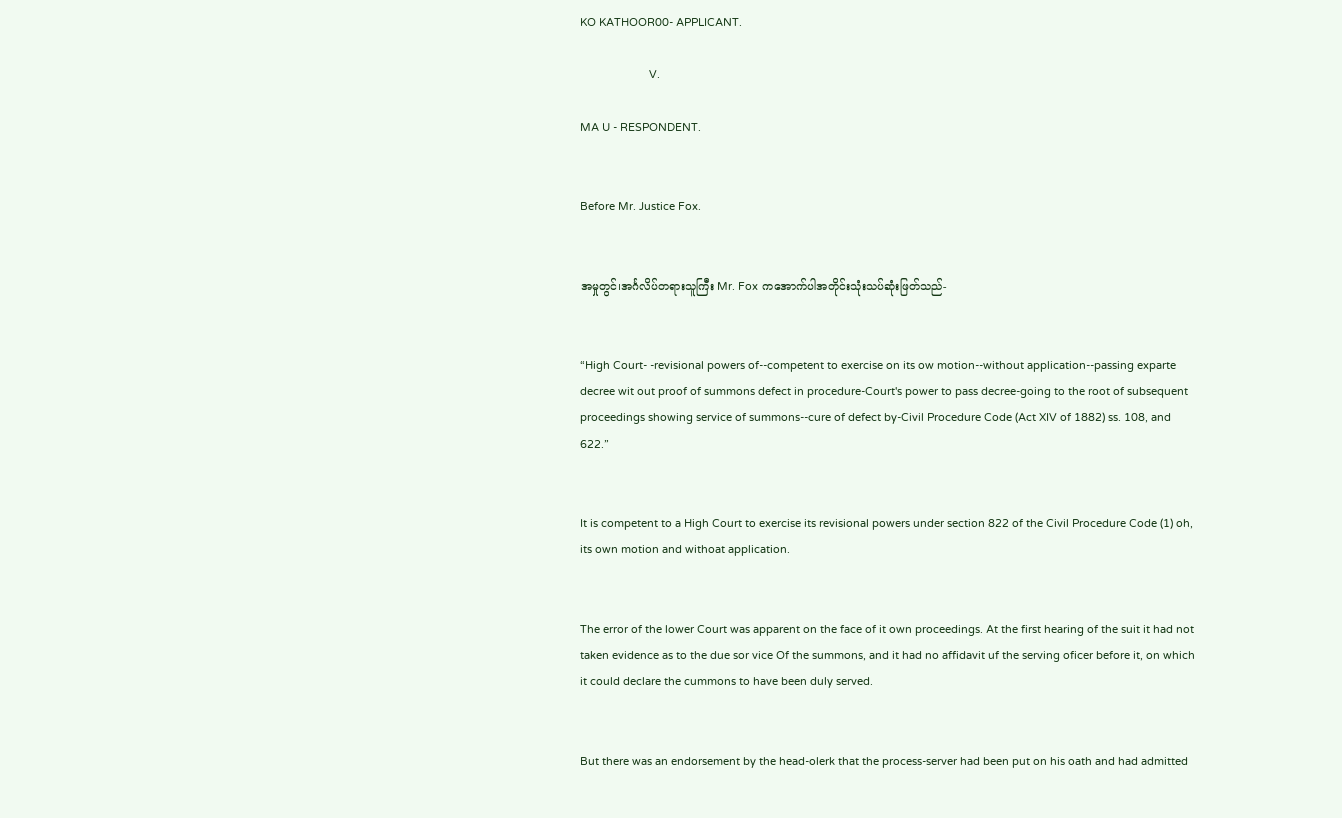KO KATHOOR00- APPLICANT.

                       V.

MA U - RESPONDENT.


Before Mr. Justice Fox.


အမှုတွင်၊အင်္ဂလိပ်တရားသူကြီး Mr. Fox ကအောက်ပါအတိုင်းသုံးသပ်ဆုံးဖြတ်သည်-


“High Court- -revisional powers of--competent to exercise on its ow motion--without application--passing exparte decree wit out proof of summons defect in procedure-Court's power to pass decree-going to the root of subsequent proceedings showing service of summons--cure of defect by-Civil Procedure Code (Act XIV of 1882) ss. 108, and 622.”


It is competent to a High Court to exercise its revisional powers under section 822 of the Civil Procedure Code (1) oh, its own motion and withoat application.


The error of the lower Court was apparent on the face of it own proceedings. At the first hearing of the suit it had not taken evidence as to the due sor vice Of the summons, and it had no affidavit uf the serving oficer before it, on which it could declare the cummons to have been duly served.


But there was an endorsement by the head-olerk that the process-server had been put on his oath and had admitted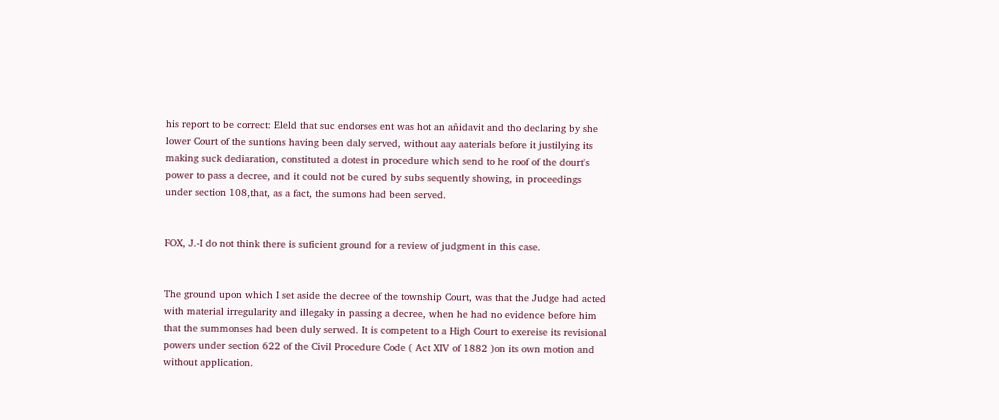his report to be correct: Eleld that suc endorses ent was hot an añidavit and tho declaring by she lower Court of the suntions having been daly served, without aay aaterials before it justilying its making suck dediaration, constituted a dotest in procedure which send to he roof of the dourt's power to pass a decree, and it could not be cured by subs sequently showing, in proceedings under section 108,that, as a fact, the sumons had been served.


FOX, J.-I do not think there is suficient ground for a review of judgment in this case.


The ground upon which I set aside the decree of the township Court, was that the Judge had acted with material irregularity and illegaky in passing a decree, when he had no evidence before him that the summonses had been duly serwed. It is competent to a High Court to exereise its revisional powers under section 622 of the Civil Procedure Code ( Act XIV of 1882 )on its own motion and without application.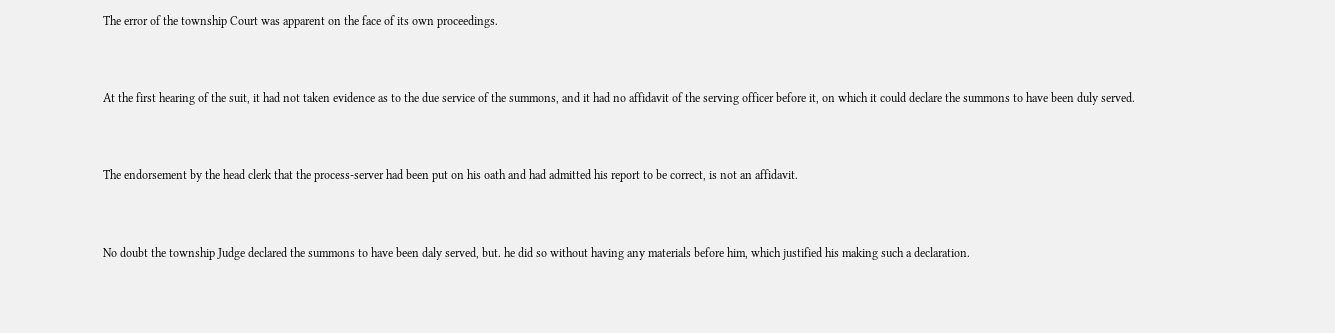The error of the township Court was apparent on the face of its own proceedings.


At the first hearing of the suit, it had not taken evidence as to the due service of the summons, and it had no affidavit of the serving officer before it, on which it could declare the summons to have been duly served.


The endorsement by the head clerk that the process-server had been put on his oath and had admitted his report to be correct, is not an affidavit.


No doubt the township Judge declared the summons to have been daly served, but. he did so without having any materials before him, which justified his making such a declaration.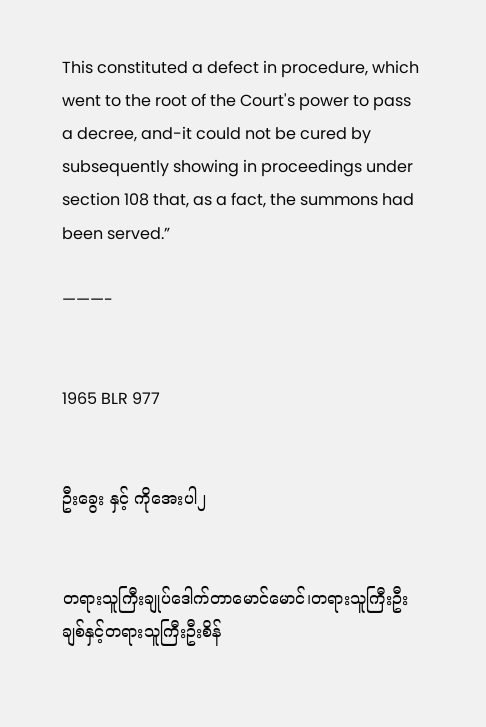This constituted a defect in procedure, which went to the root of the Court's power to pass a decree, and-it could not be cured by subsequently showing in proceedings under section 108 that, as a fact, the summons had been served.”

———-


1965 BLR 977


ဦးခွေး နှင့် ကိုအေးပါ၂


တရားသူကြီးချုပ်ဒေါက်တာမောင်မောင်၊တရားသူကြီးဦးချစ်နှင့်တရားသူကြီးဦးစိန်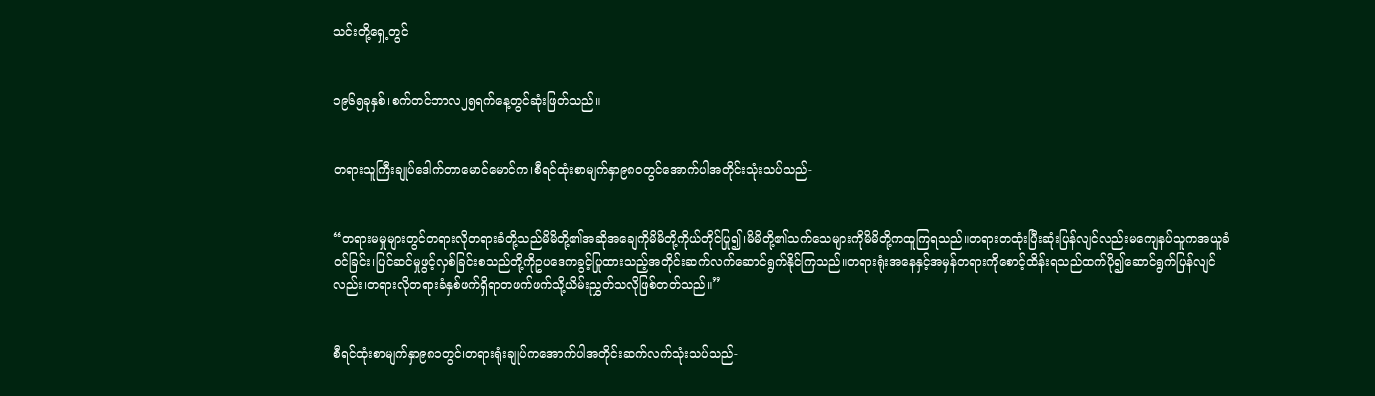သင်းတို့ရှေ့တွင်


၁၉၆၅ခုနှစ်၊စက်တင်ဘာလ၂၅ရက်နေ့တွင်ဆုံးဖြတ်သည်။


တရားသူကြီးချုပ်ဒေါက်တာမောင်မောင်က၊စီရင်ထုံးစာမျက်နှာ၉၈၀တွင်အောက်ပါအတိုင်းသုံးသပ်သည်-


“တရားမမှုများတွင်တရားလိုတရားခံတို့သည်မိမိတို့၏အဆိုအချေကိုမိမိတို့ကိုယ်တိုင်ပြု၍၊မိမိတို့၏သက်သေများကိုမိမိတို့ကထူကြရသည်။တရားတထုံးပြီးဆုံးပြန်လျင်လည်းမကျေနပ်သူကအယူခံဝင်ခြင်း၊ပြင်ဆင်မှုဖွင့်လှစ်ခြင်းစသည်တို့ကိုဥပဒေကခွင့်ပြုထားသည့်အတိုင်းဆက်လက်ဆောင်ရွက်နိုင်ကြသည်။တရားရုံးအနေနှင့်အမှန်တရားကိုစောင့်ထိန်းရသည်ထက်ပို၍ဆောင်ရွက်ပြန်လျင်လည်း၊တရားလိုတရားခံနှစ်ဖက်ရှိရာတဖက်ဖက်သို့ယိမ်းညွှတ်သလိုဖြစ်တတ်သည်။”


စီရင်ထုံးစာမျက်နှာ၉၈၁တွင်၊တရားရုံးချုပ်ကအောက်ပါအတိုင်းဆက်လက်သုံးသပ်သည်-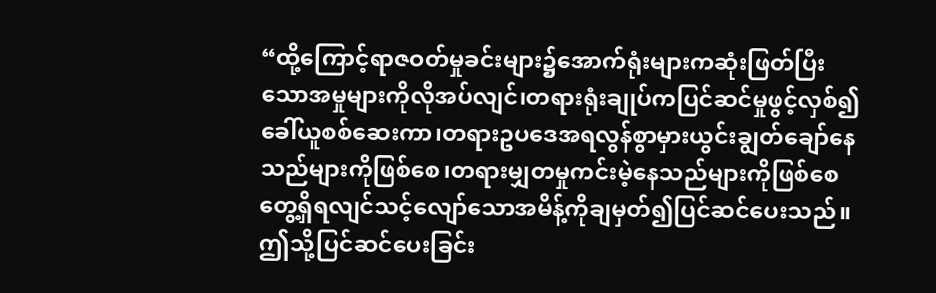“ထို့ကြောင့်ရာဇဝတ်မှုခင်းများ၌အောက်ရုံးများကဆုံးဖြတ်ပြီးသောအမှုများကိုလိုအပ်လျင်၊တရားရုံးချုပ်ကပြင်ဆင်မှုဖွင့်လှစ်၍ခေါ်ယူစစ်ဆေးကာ၊တရားဥပဒေအရလွန်စွာမှားယွင်းချွတ်ချော်နေသည်များကိုဖြစ်စေ၊တရားမျှတမှုကင်းမဲ့နေသည်များကိုဖြစ်စေတွေ့ရှိရလျင်သင့်လျော်သောအမိန့်ကိုချမှတ်၍ပြင်ဆင်ပေးသည်။ဤသို့ပြင်ဆင်ပေးခြင်း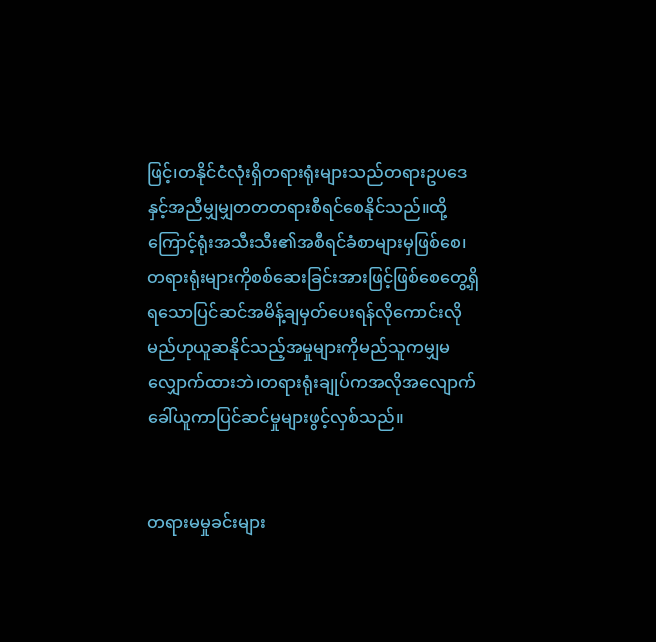ဖြင့်၊တနိုင်ငံလုံးရှိတရားရုံးများသည်တရားဥပဒေနှင့်အညီမျှမျှတတတရားစီရင်စေနိုင်သည်။ထို့ကြောင့်ရုံးအသီးသီး၏အစီရင်ခံစာများမှဖြစ်စေ၊တရားရုံးများကိုစစ်ဆေးခြင်းအားဖြင့်ဖြစ်စေတွေ့ရှိရသောပြင်ဆင်အမိန့်ချမှတ်ပေးရန်လိုကောင်းလိုမည်ဟုယူဆနိုင်သည့်အမှုများကိုမည်သူကမျှမလျှောက်ထားဘဲ၊တရားရုံးချုပ်ကအလိုအလျောက်ခေါ်ယူကာပြင်ဆင်မှုများဖွင့်လှစ်သည်။


တရားမမှုခင်းများ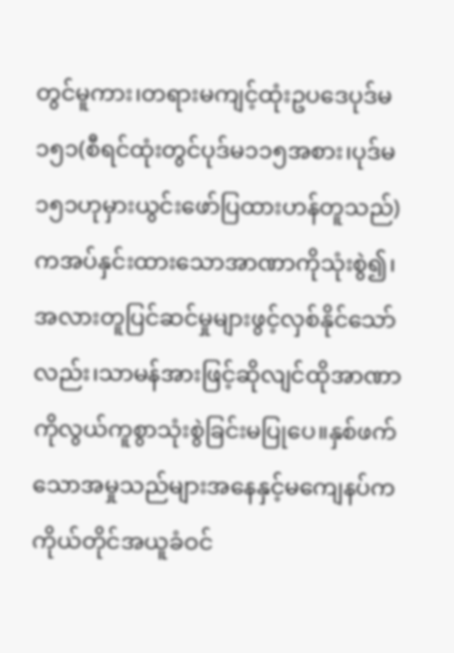တွင်မူကား၊တရားမကျင့်ထုံးဥပဒေပုဒ်မ၁၅၁(စီရင်ထုံးတွင်ပုဒ်မ၁၁၅အစား၊ပုဒ်မ၁၅၁ဟုမှားယွင်းဖော်ပြထားဟန်တူသည်)ကအပ်နှင်းထားသောအာဏာကိုသုံးစွဲ၍၊အလားတူပြင်ဆင်မှုများဖွင့်လှစ်နိုင်သော်လည်း၊သာမန်အားဖြင့်ဆိုလျင်ထိုအာဏာကိုလွယ်ကူစွာသုံးစွဲခြင်းမပြုပေ။နှစ်ဖက်သောအမှုသည်များအနေနှင့်မကျေနပ်ကကိုယ်တိုင်အယူခံဝင်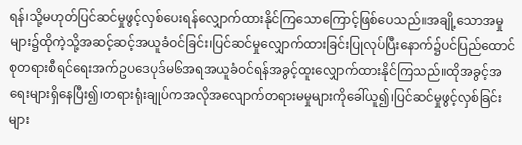ရန်၊သို့မဟုတ်ပြင်ဆင်မှုဖွင့်လှစ်ပေးရန်လျှောက်ထားနိုင်ကြသောကြောင့်ဖြစ်ပေသည်။အချို့သောအမှုများ၌ထိုကဲ့သို့အဆင့်ဆင့်အယူခံဝင်ခြင်း၊ပြင်ဆင်မှုလျှောက်ထားခြင်းပြုလုပ်ပြီးနောက်၌ပင်ပြည်ထောင်စုတရားစီရင်ရေးအက်ဥပဒေပုဒ်မ၆အရအယူခံဝင်ရန်အခွင့်ထူးလျှောက်ထားနိုင်ကြသည်။ထိုအခွင့်အရေးများရှိနေပြီး၍၊တရားရုံးချုပ်ကအလိုအလျောက်တရားမမှုများကိုခေါ်ယူ၍၊ပြင်ဆင်မှုဖွင့်လှစ်ခြင်းများ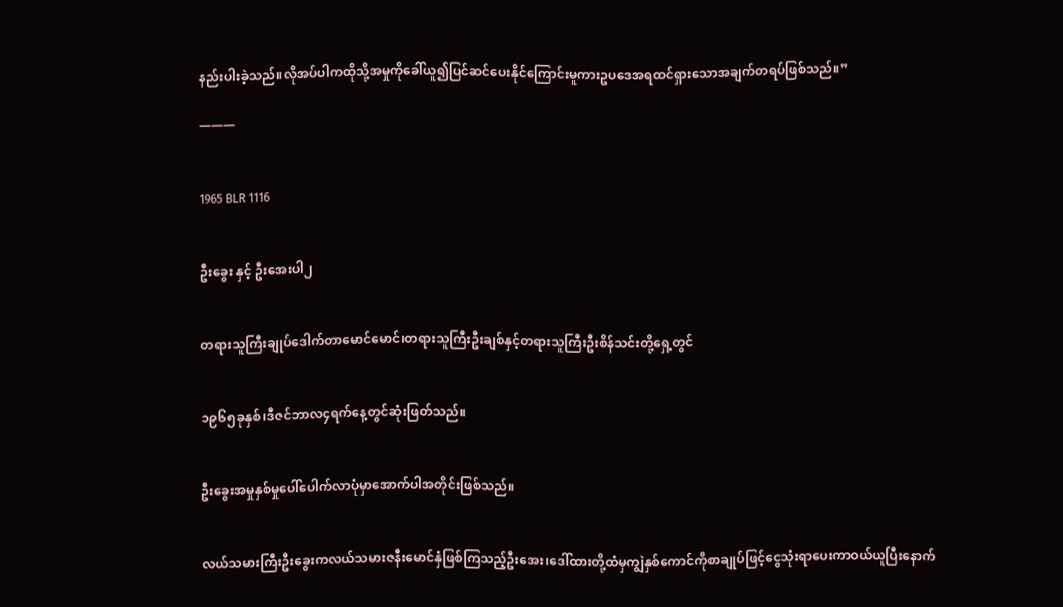နည်းပါးခဲ့သည်။လိုအပ်ပါကထိုသို့အမှုကိုခေါ်ယူ၍ပြင်ဆင်ပေးနိုင်ကြောင်းမူကားဥပဒေအရထင်ရှားသောအချက်တရပ်ဖြစ်သည်။”

———


1965 BLR 1116


ဦးခွေး နှင့် ဦးအေးပါ၂


တရားသူကြီးချုပ်ဒေါက်တာမောင်မောင်၊တရားသူကြီးဦးချစ်နှင့်တရားသူကြီးဦးစိန်သင်းတို့ရှေ့တွင်


၁၉၆၅ခုနှစ်၊ဒီဇင်ဘာလ၄ရက်နေ့တွင်ဆုံးဖြတ်သည်။


ဦးခွေးအမှုနှစ်မှုပေါ်ပေါက်လာပုံမှာအောက်ပါအတိုင်းဖြစ်သည်။


လယ်သမားကြီးဦးခွေးကလယ်သမားဇနီးမောင်နှံဖြစ်ကြသည့်ဦးအေး၊ဒေါ်ထားတို့ထံမှကျွဲနှစ်ကောင်ကိုစာချုပ်ဖြင့်ငွေသုံးရာပေးကာဝယ်ယူပြီးနောက်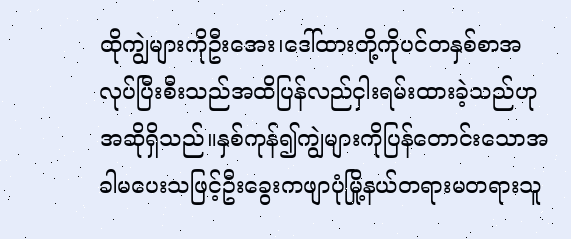ထိုကျွဲများကိုဦးအေး၊ဒေါ်ထားတို့ကိုပင်တနှစ်စာအလုပ်ပြီးစီးသည်အထိပြန်လည်ငှါးရမ်းထားခဲ့သည်ဟုအဆိုရှိသည်။နှစ်ကုန်၍ကျွဲများကိုပြန်တောင်းသောအခါမပေးသဖြင့်ဦးခွေးကဖျာပုံမြို့နယ်တရားမတရားသူ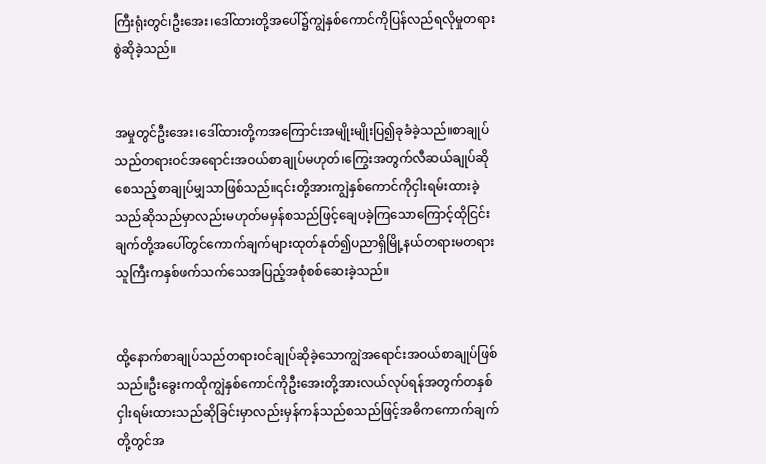ကြီးရုံးတွင်၊ဦးအေး၊ဒေါ်ထားတို့အပေါ်၌ကျွဲနှစ်ကောင်ကိုပြန်လည်ရလိုမှုတရားစွဲဆိုခဲ့သည်။


အမှုတွင်ဦးအေး၊ဒေါ်ထားတို့ကအကြောင်းအမျိုးမျိုးပြ၍ခုခံခဲ့သည်။စာချုပ်သည်တရားဝင်အရောင်းအဝယ်စာချုပ်မဟုတ်၊ကြွေးအတွက်လီဆယ်ချုပ်ဆိုစေသည့်စာချုပ်မျှသာဖြစ်သည်။၎င်းတို့အားကျွဲနှစ်ကောင်ကိုငှါးရမ်းထားခဲ့သည်ဆိုသည်မှာလည်းမဟုတ်မမှန်စသည်ဖြင့်ချေပခဲ့ကြသောကြောင့်ထိုငြင်းချက်တို့အပေါ်တွင်ကောက်ချက်များထုတ်နုတ်၍ပညာရှိမြို့နယ်တရားမတရားသူကြီးကနှစ်ဖက်သက်သေအပြည့်အစုံစစ်ဆေးခဲ့သည်။


ထို့နောက်စာချုပ်သည်တရားဝင်ချုပ်ဆိုခဲ့သောကျွဲအရောင်းအဝယ်စာချုပ်ဖြစ်သည်။ဦးခွေးကထိုကျွဲနှစ်ကောင်ကိုဦးအေးတို့အားလယ်လုပ်ရန်အတွက်တနှစ်ငှါးရမ်းထားသည်ဆိုခြင်းမှာလည်းမှန်ကန်သည်စသည်ဖြင့်အဓိကကောက်ချက်တို့တွင်အ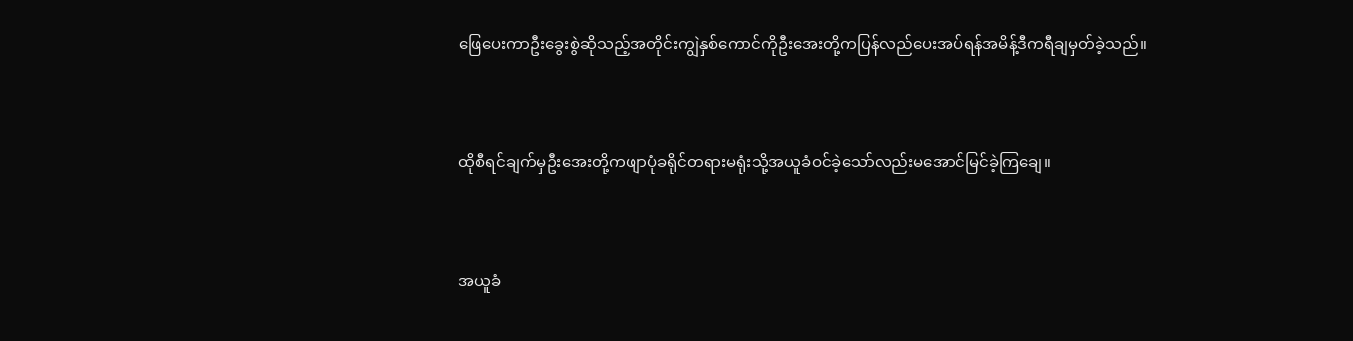ဖြေပေးကာဦးခွေးစွဲဆိုသည့်အတိုင်းကျွဲနှစ်ကောင်ကိုဦးအေးတို့ကပြန်လည်ပေးအပ်ရန်အမိန့်ဒီကရီချမှတ်ခဲ့သည်။


ထိုစီရင်ချက်မှဦးအေးတို့ကဖျာပုံခရိုင်တရားမရုံးသို့အယူခံဝင်ခဲ့သော်လည်းမအောင်မြင်ခဲ့ကြချေ။


အယူခံ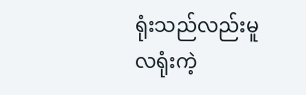ရုံးသည်လည်းမူလရုံးကဲ့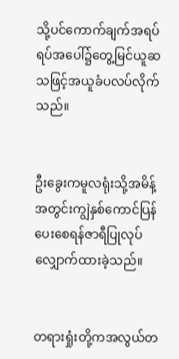သို့ပင်ကောက်ချက်အရပ်ရပ်အပေါ်၌တွေ့မြင်ယူဆသဖြင့်အယူခံပလပ်လိုက်သည်။


ဦးခွေးကမူလရုံးသို့အမိန့်အတွင်းကျွဲနှစ်ကောင်ပြန်ပေးစေရန်ဇာရီပြုလုပ်လျှောက်ထားခဲ့သည်။


တရားရှုံးတို့ကအလွယ်တ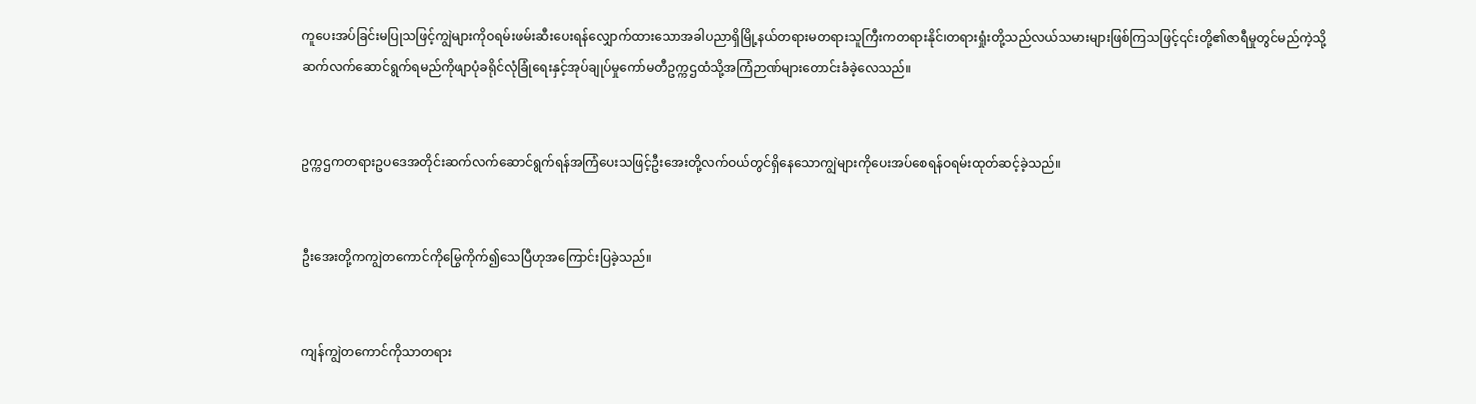ကူပေးအပ်ခြင်းမပြုသဖြင့်ကျွဲများကိုဝရမ်းဖမ်းဆီးပေးရန်လျှောက်ထားသောအခါပညာရှိမြို့နယ်တရားမတရားသူကြီးကတရားနိုင်၊တရားရှုံးတို့သည်လယ်သမားများဖြစ်ကြသဖြင့်၎င်းတို့၏ဇာရီမှုတွင်မည်ကဲ့သို့ဆက်လက်ဆောင်ရွက်ရမည်ကိုဖျာပုံခရိုင်လုံခြုံရေးနှင့်အုပ်ချုပ်မှုကော်မတီဥက္ကဌထံသို့အကြံဉာဏ်များတောင်းခံခဲ့လေသည်။


ဥက္ကဌကတရားဥပဒေအတိုင်းဆက်လက်ဆောင်ရွက်ရန်အကြံပေးသဖြင့်ဦးအေးတို့လက်ဝယ်တွင်ရှိနေသောကျွဲများကိုပေးအပ်စေရန်ဝရမ်းထုတ်ဆင့်ခဲ့သည်။


ဦးအေးတို့ကကျွဲတကောင်ကိုမြွေကိုက်၍သေပြီဟုအကြောင်းပြခဲ့သည်။


ကျန်ကျွဲတကောင်ကိုသာတရား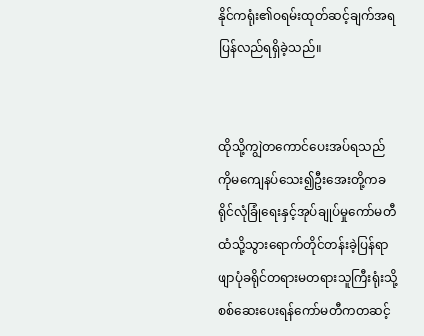နိုင်ကရုံး၏ဝရမ်းထုတ်ဆင့်ချက်အရပြန်လည်ရရှိခဲ့သည်။


ထိုသို့ကျွဲတကောင်ပေးအပ်ရသည်ကိုမကျေနပ်သေး၍ဦးအေးတို့ကခရိုင်လုံခြုံရေးနှင့်အုပ်ချုပ်မှုကော်မတီထံသို့သွားရောက်တိုင်တန်းခဲ့ပြန်ရာဖျာပုံခရိုင်တရားမတရားသူကြီးရုံးသို့စစ်ဆေးပေးရန်ကော်မတီကတဆင့်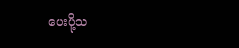ပေးပို့သ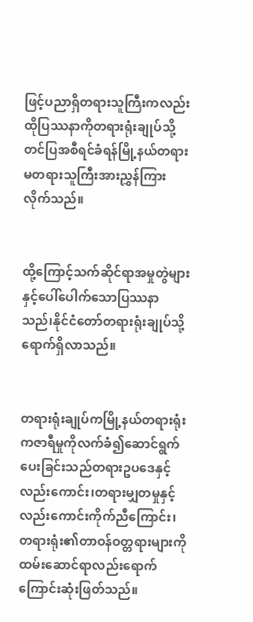ဖြင့်ပညာရှိတရားသူကြီးကလည်းထိုပြဿနာကိုတရားရုံးချုပ်သို့တင်ပြအစီရင်ခံရန်မြို့နယ်တရားမတရားသူကြီးအားညွှန်ကြားလိုက်သည်။


ထို့ကြောင့်သက်ဆိုင်ရာအမှုတွဲများနှင့်ပေါ်ပေါက်သောပြဿနာသည်၊နိုင်ငံတော်တရားရုံးချုပ်သို့ရောက်ရှိလာသည်။


တရားရုံးချုပ်ကမြို့နယ်တရားရုံးကဇာရီမှုကိုလက်ခံ၍ဆောင်ရွက်ပေးခြင်းသည်တရားဥပဒေနှင့်လည်းကောင်း၊တရားမျှတမှုနှင့်လည်းကောင်းကိုက်ညီကြောင်း၊တရားရုံး၏တာဝန်ဝတ္တရားများကိုထမ်းဆောင်ရာလည်းရောက်ကြောင်းဆုံးဖြတ်သည်။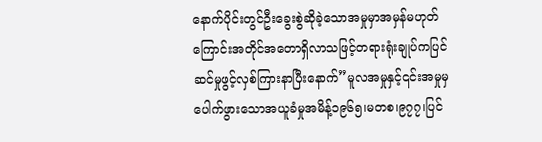နောက်ပိုင်းတွင်ဦးခွေးစွဲဆိုခဲ့သောအမှုမှာအမှန်မဟုတ်ကြောင်းအတိုင်အတောရှိလာသဖြင့်တရားရုံးချုပ်ကပြင်ဆင်မှုဖွင့်လှစ်ကြားနာပြီးနောက်”မူလအမှုနှင့်၎င်းအမှုမှပေါက်ဖွားသောအယူခံမှုအမိန့်၁၉၆၅၊မတစ၊၉၇၇၊ပြင်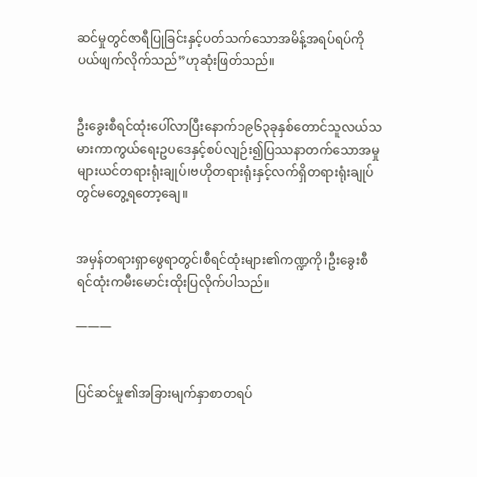ဆင်မှုတွင်ဇာရီပြုခြင်းနှင့်ပတ်သက်သောအမိန့်အရပ်ရပ်ကိုပယ်ဖျက်လိုက်သည်”ဟုဆုံးဖြတ်သည်။


ဦးခွေးစီရင်ထုံးပေါ်လာပြီးနောက်၁၉၆၃ခုနှစ်တောင်သူလယ်သမားကာကွယ်ရေးဥပဒေနှင့်စပ်လျဉ်း၍ပြဿနာတက်သောအမှုများယင်တရားရုံးချုပ်၊ဗဟိုတရားရုံးနှင့်လက်ရှိတရားရုံးချုပ်တွင်မတွေ့ရတော့ချေ။


အမှန်တရားရှာဖွေရာတွင်၊စီရင်ထုံးများ၏ကဏ္ဍကို၊ဦးခွေးစီရင်ထုံးကမီးမောင်းထိုးပြလိုက်ပါသည်။

———


ပြင်ဆင်မှု၏အခြားမျက်နှာစာတရပ်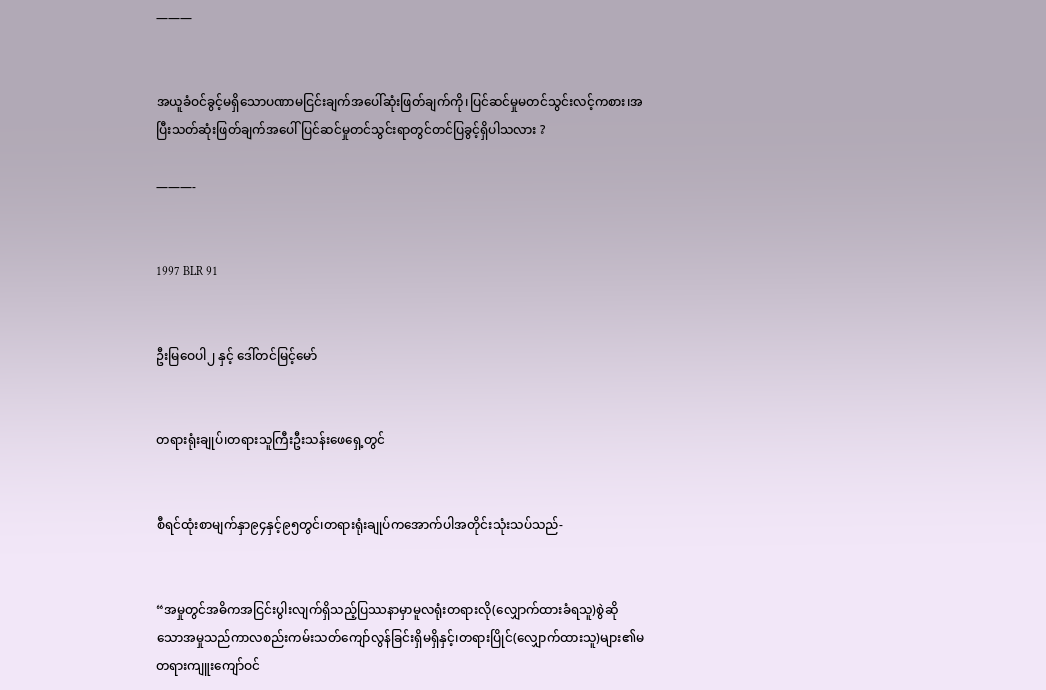———


အယူခံဝင်ခွင့်မရှိသောပဏာမငြင်းချက်အပေါ်ဆုံးဖြတ်ချက်ကို၊ပြင်ဆင်မှုမတင်သွင်းလင့်ကစား၊အပြီးသတ်ဆုံးဖြတ်ချက်အပေါ်ပြင်ဆင်မှုတင်သွင်းရာတွင်တင်ပြခွင့်ရှိပါသလား ?

———-


1997 BLR 91


ဦးမြဝေပါ၂ နှင့် ဒေါ်တင်မြင့်မော်


တရားရုံးချုပ်၊တရားသူကြီးဦးသန်းဖေရှေ့တွင်


စီရင်ထုံးစာမျက်နှာ၉၄နှင့်၉၅တွင်၊တရားရုံးချုပ်ကအောက်ပါအတိုင်းသုံးသပ်သည်-


“အမှုတွင်အဓိကအငြင်းပွါးလျက်ရှိသည့်ပြဿနာမှာမူလရုံးတရားလို(လျှောက်ထားခံရသူ)စွဲဆိုသောအမှုသည်ကာလစည်းကမ်းသတ်ကျော်လွန်ခြင်းရှိမရှိနှင့်၊တရားပြိုင်(လျှောက်ထားသူ)များ၏မတရားကျူးကျော်ဝင်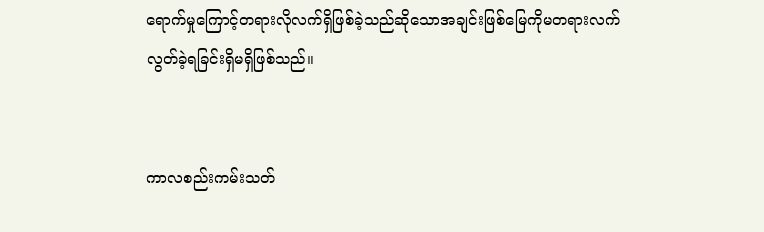ရောက်မှုကြောင့်တရားလိုလက်ရှိဖြစ်ခဲ့သည်ဆိုသောအချင်းဖြစ်မြေကိုမတရားလက်လွတ်ခဲ့ရခြင်းရှိမရှိဖြစ်သည်။


ကာလစည်းကမ်းသတ်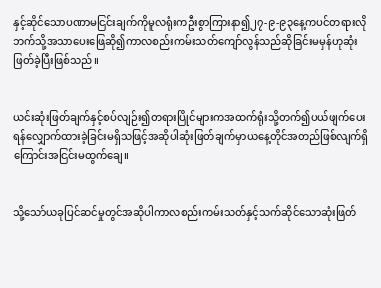နှင့်ဆိုင်သောပဏာမငြင်းချက်ကိုမူလရုံးကဦးစွာကြားနာ၍၂၇-၉-၉၃နေ့ကပင်တရားလိုဘက်သို့အသာပေးဖြေဆို၍ကာလစည်းကမ်းသတ်ကျော်လွန်သည်ဆိုခြင်းမမှန်ဟုဆုံးဖြတ်ခဲ့ပြီးဖြစ်သည်။


ယင်းဆုံးဖြတ်ချက်နှင့်စပ်လျဉ်း၍တရားပြိုင်များကအထက်ရုံးသို့တက်၍ပယ်ဖျက်ပေးရန်လျှောက်ထားခဲ့ခြင်းမရှိသဖြင့်အဆိုပါဆုံးဖြတ်ချက်မှာယနေ့တိုင်အတည်ဖြစ်လျက်ရှိကြောင်းအငြင်းမထွက်ချေ။


သို့သော်ယခုပြင်ဆင်မှုတွင်အဆိုပါကာလစည်းကမ်းသတ်နှင့်သက်ဆိုင်သောဆုံးဖြတ်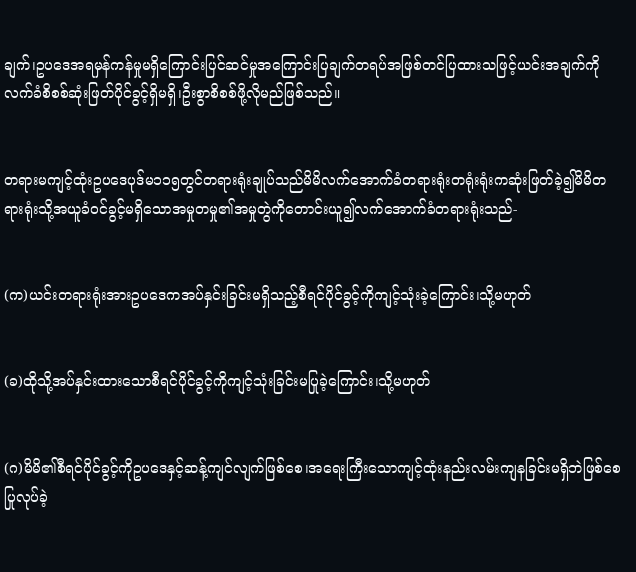ချက်၊ဥပဒေအရမှန်ကန်မှုမရှိကြောင်းပြင်ဆင်မှုအကြောင်းပြချက်တရပ်အဖြစ်တင်ပြထားသဖြင့်ယင်းအချက်ကိုလက်ခံစိစစ်ဆုံးဖြတ်ပိုင်ခွင့်ရှိမရှိ၊ဦးစွာစိစစ်ဖို့လိုမည်ဖြစ်သည်။


တရားမကျင့်ထုံးဥပဒေပုဒ်မ၁၁၅တွင်တရားရုံးချုပ်သည်မိမိလက်အောက်ခံတရားရုံးတရုံးရုံးကဆုံးဖြတ်ခဲ့၍မိမိတရားရုံးသို့အယူခံဝင်ခွင့်မရှိသောအမှုတမှု၏အမှုတွဲကိုတောင်းယူ၍လက်အောက်ခံတရားရုံးသည်-


(က)ယင်းတရားရုံးအားဥပဒေကအပ်နှင်းခြင်းမရှိသည့်စီရင်ပိုင်ခွင့်ကိုကျင့်သုံးခဲ့ကြောင်း၊သို့မဟုတ်


(ခ)ထိုသို့အပ်နှင်းထားသောစီရင်ပိုင်ခွင့်ကိုကျင့်သုံးခြင်းမပြုခဲ့ကြောင်း၊သို့မဟုတ်


(ဂ)မိမိ၏စီရင်ပိုင်ခွင့်ကိုဥပဒေနှင့်ဆန့်ကျင်လျက်ဖြစ်စေ၊အရေးကြီးသောကျင့်ထုံးနည်းလမ်းကျနခြင်းမရှိဘဲဖြစ်စေပြုလုပ်ခဲ့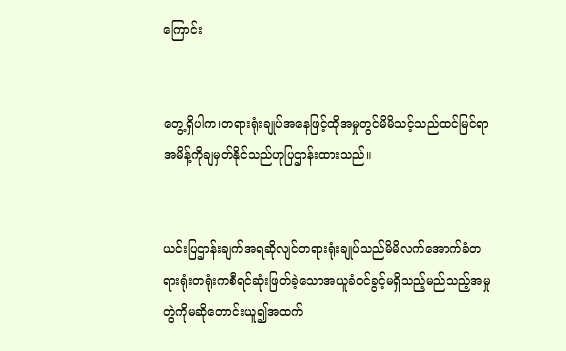ကြောင်း


တွေ့ရှိပါက၊တရားရုံးချုပ်အနေဖြင့်ထိုအမှုတွင်မိမိသင့်သည်ထင်မြင်ရာအမိန့်ကိုချမှတ်နိုင်သည်ဟုပြဌာန်းထားသည်။


ယင်းပြဌာန်းချက်အရဆိုလျင်တရားရုံးချုပ်သည်မိမိလက်အောက်ခံတရားရုံးတရုံးကစီရင်ဆုံးဖြတ်ခဲ့သောအယူခံဝင်ခွင့်မရှိသည့်မည်သည့်အမှုတွဲကိုမဆိုတောင်းယူ၍အထက်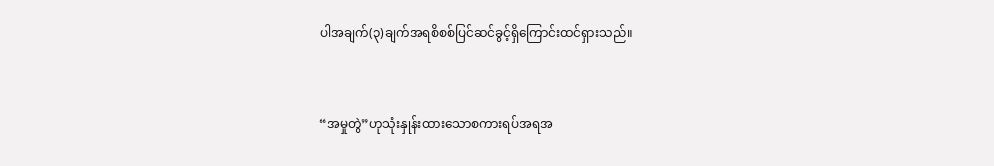ပါအချက်(၃)ချက်အရစိစစ်ပြင်ဆင်ခွင့်ရှိကြောင်းထင်ရှားသည်။


“အမှုတွဲ”ဟုသုံးနှုန်းထားသောစကားရပ်အရအ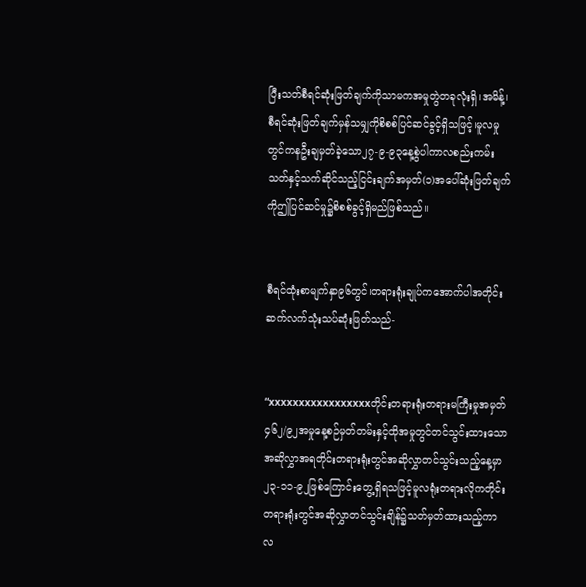ပြီးသတ်စီရင်ဆုံးဖြတ်ချက်ကိုသာမကအမှုတွဲတခုလုံးရှိ၊အမိန့်၊စီရင်ဆုံးဖြတ်ချက်မှန်သမျှကိုစိစစ်ပြင်ဆင်ခွင့်ရှိသဖြင့်၊မူလမှုတွင်ကနဦးချမှတ်ခဲ့သော၂၇-၉-၉၃နေ့စွဲပါကာလစည်းကမ်းသတ်နှင့်သက်ဆိုင်သည့်ငြင်းချက်အမှတ်(၁)အပေါ်ဆုံးဖြတ်ချက်ကိုဤပြင်ဆင်မှု၌စိစစ်ခွင့်ရှိမည်ဖြစ်သည်။


စီရင်ထုံးစာမျက်နှာ၉၆တွင်၊တရားရုံးချုပ်ကအောက်ပါအတိုင်းဆက်လက်သုံးသပ်ဆုံးဖြတ်သည်-


“xxxxxxxxxxxxxxxxxတိုင်းတရားရုံးတရားမကြီးမှုအမှတ်၄၆၂/၉၂အမှုနေ့စဉ်မှတ်တမ်းနှင့်ထိုအမှုတွင်တင်သွင်းထားသောအဆိုလွှာအရတိုင်းတရားရုံးတွင်အဆိုလွှာတင်သွင်းသည့်နေ့မှာ၂၃-၁၁-၉၂ဖြစ်ကြောင်းတွေ့ရှိရသဖြင့်မူလရုံးတရားလိုကတိုင်းတရားရုံးတွင်အဆိုလွှာတင်သွင်းချိန်၌သတ်မှတ်ထားသည့်ကာလ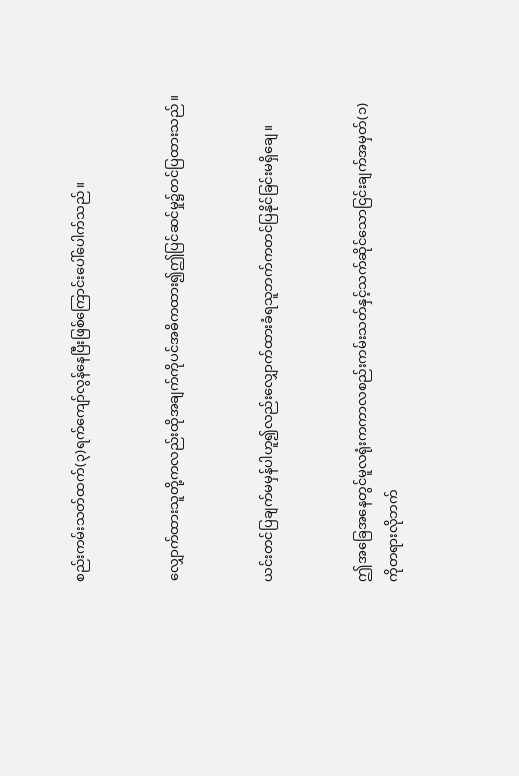စည်းကမ်းသတ်ထက်(၃)ရက်ကျော်လွန်နေပြီးဖြစ်ကြောင်းပေါ်ပေါက်သည်။


လျှောက်ထားသူတို့ကလည်းထိုအချက်ကိုပင်အဓိကထား၍ဤပြင်ဆင်မှု၌တင်ပြထားသည်။


ယင်းတင်ပြချက်မမှန်ပါဟူ၍လည်းလျှောက်ထားခံရသူဘက်ကတင်ပြနိုင်ခြင်းမရှိချေ။


ဤအခြေအနေတွင်မူလရုံးကကာလစည်းကမ်းသတ်နှင့်သက်ဆိုင်သောငြင်းချက်အမှတ်(၁)ကိုတရားလိုဘက်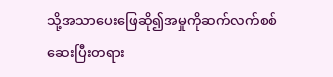သို့အသာပေးဖြေဆို၍အမှုကိုဆက်လက်စစ်ဆေးပြီးတရား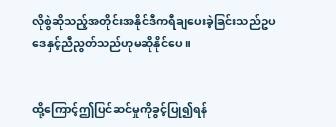လိုစွဲဆိုသည့်အတိုင်းအနိုင်ဒီကရီချပေးခဲ့ခြင်းသည်ဥပဒေနှင့်ညီညွတ်သည်ဟုမဆိုနိုင်ပေ။


ထို့ကြောင့်ဤပြင်ဆင်မှုကိုခွင့်ပြု၍ရန်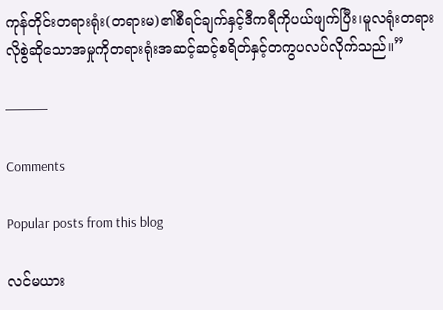ကုန်တိုင်းတရားရုံး(တရားမ)၏စီရင်ချက်နှင့်ဒီကရီကိုပယ်ဖျက်ပြီး၊မူလရုံးတရားလိုစွဲဆိုသောအမှုကိုတရားရုံးအဆင့်ဆင့်စရိတ်နှင့်တကွပလပ်လိုက်သည်။”

———

Comments

Popular posts from this blog

လင်မယား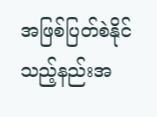အဖြစ်ပြတ်စဲနိုင်သည့်နည်းအ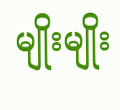မျိုးမျိုး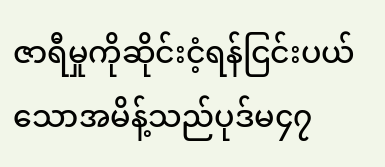ဇာရီမှုကိုဆိုင်းငံ့ရန်ငြင်းပယ်သောအမိန့်သည်ပုဒ်မ၄၇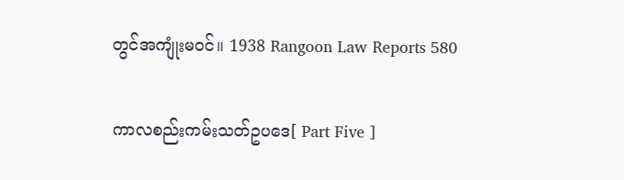တွင်အကျုံးမဝင်။ 1938 Rangoon Law Reports 580

ကာလစည်းကမ်းသတ်ဥပဒေ[ Part Five ]